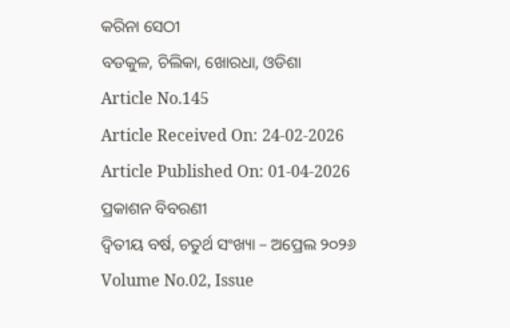କରିନା ସେଠୀ
ବଡକୁଳ, ଚିଲିକା, ଖୋରଧା, ଓଡିଶା
Article No.145
Article Received On: 24-02-2026
Article Published On: 01-04-2026
ପ୍ରକାଶନ ବିବରଣୀ
ଦ୍ଵିତୀୟ ବର୍ଷ, ଚତୁର୍ଥ ସଂଖ୍ୟା – ଅପ୍ରେଲ ୨୦୨୬
Volume No.02, Issue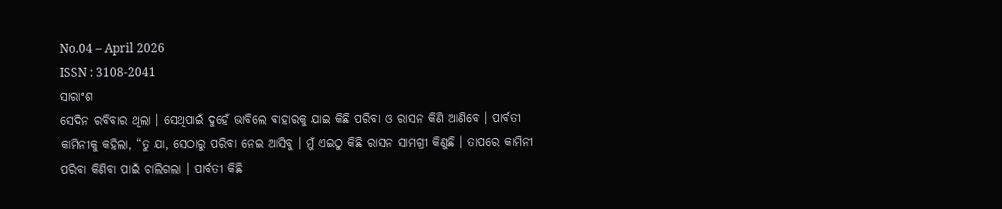No.04 – April 2026
ISSN : 3108-2041
ସାରାଂଶ
ସେଦିନ ରବିବାର ଥିଲା । ସେଥିପାଇଁ ଦୁହେଁ ଭାବିଲେ ଵାହାରକୁ ଯାଇ କିଛି ପରିବା ଓ ରାସନ କିଣି ଆଣିବେ । ପାର୍ବତୀ କାମିନୀକୁ କହିଲା, “ତୁ ଯା, ସେଠାରୁ ପରିବା ନେଇ ଆସିବୁ । ମୁଁ ଏଇଠୁ କିଛି ରାସନ ସାମଗ୍ରୀ କିଣୁଛି । ତାପରେ କାମିନୀ ପରିବା କିଣିବା ପାଇଁ ଚାଲିଗଲା । ପାର୍ବତୀ କିଛି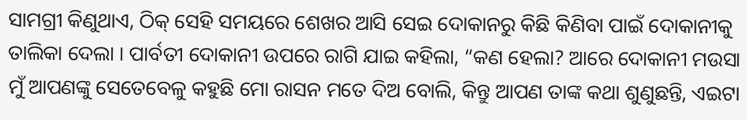ସାମଗ୍ରୀ କିଣୁଥାଏ, ଠିକ୍ ସେହି ସମୟରେ ଶେଖର ଆସି ସେଇ ଦୋକାନରୁ କିଛି କିଣିବା ପାଇଁ ଦୋକାନୀକୁ ତାଲିକା ଦେଲା । ପାର୍ବତୀ ଦୋକାନୀ ଉପରେ ରାଗି ଯାଇ କହିଲା, “କଣ ହେଲା? ଆରେ ଦୋକାନୀ ମଉସା ମୁଁ ଆପଣଙ୍କୁ ସେତେବେଳୁ କହୁଛି ମୋ ରାସନ ମତେ ଦିଅ ବୋଲି, କିନ୍ତୁ ଆପଣ ତାଙ୍କ କଥା ଶୁଣୁଛନ୍ତି, ଏଇଟା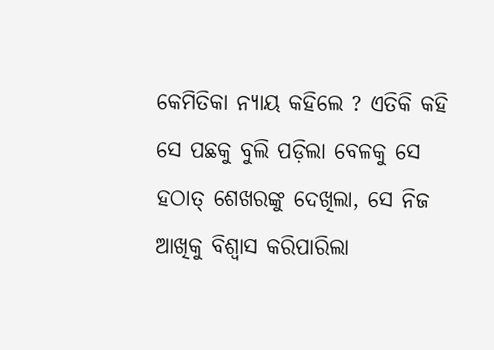କେମିତିକା ନ୍ୟାୟ କହିଲେ ? ଏତିକି କହି ସେ ପଛକୁ ବୁଲି ପଡ଼ିଲା ବେଳକୁ ସେ ହଠାତ୍ ଶେଖରଙ୍କୁ ଦେଖିଲା, ସେ ନିଜ ଆଖିକୁ ବିଶ୍ୱାସ କରିପାରିଲା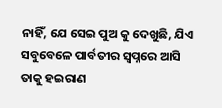ନାହିଁ, ଯେ ସେଇ ପୁଅ କୁ ଦେଖୁଛି, ଯିଏ ସବୁବେଳେ ପାର୍ବତୀର ସ୍ଵପ୍ନରେ ଆସି ତାକୁ ହଇରାଣ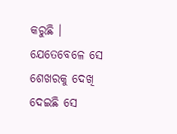କରୁଛି । ଯେତେବେଳେ ସେ ଶେଖରକୁ ଦେଖି ଦେଇଛି ସେ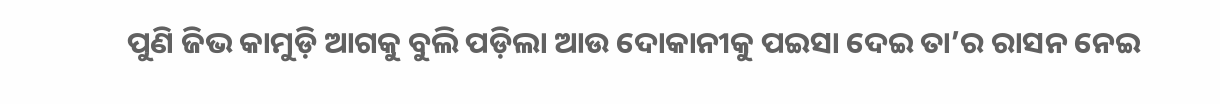ପୁଣି ଜିଭ କାମୁଡ଼ି ଆଗକୁ ବୁଲି ପଡ଼ିଲା ଆଉ ଦୋକାନୀକୁ ପଇସା ଦେଇ ତା’ର ରାସନ ନେଇ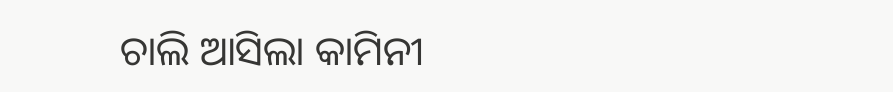ଚାଲି ଆସିଲା କାମିନୀ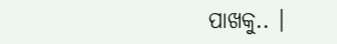ପାଖକୁ.. ।